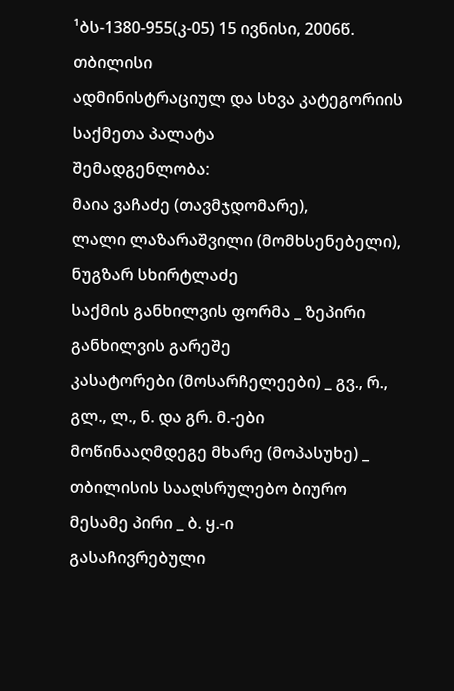¹ბს-1380-955(კ-05) 15 ივნისი, 2006წ.
თბილისი
ადმინისტრაციულ და სხვა კატეგორიის
საქმეთა პალატა
შემადგენლობა:
მაია ვაჩაძე (თავმჯდომარე),
ლალი ლაზარაშვილი (მომხსენებელი), ნუგზარ სხირტლაძე
საქმის განხილვის ფორმა _ ზეპირი განხილვის გარეშე
კასატორები (მოსარჩელეები) _ გვ., რ., გლ., ლ., ნ. და გრ. მ.-ები
მოწინააღმდეგე მხარე (მოპასუხე) _ თბილისის სააღსრულებო ბიურო
მესამე პირი _ ბ. ყ.-ი
გასაჩივრებული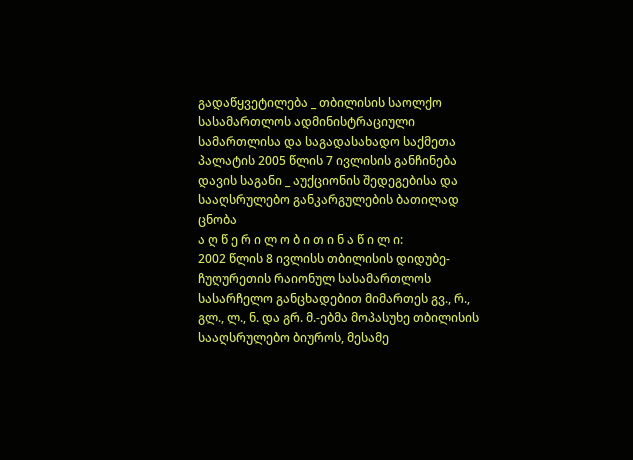გადაწყვეტილება _ თბილისის საოლქო სასამართლოს ადმინისტრაციული სამართლისა და საგადასახადო საქმეთა პალატის 2005 წლის 7 ივლისის განჩინება
დავის საგანი _ აუქციონის შედეგებისა და სააღსრულებო განკარგულების ბათილად ცნობა
ა ღ წ ე რ ი ლ ო ბ ი თ ი ნ ა წ ი ლ ი:
2002 წლის 8 ივლისს თბილისის დიდუბე-ჩუღურეთის რაიონულ სასამართლოს სასარჩელო განცხადებით მიმართეს გვ., რ., გლ., ლ., ნ. და გრ. მ.-ებმა მოპასუხე თბილისის სააღსრულებო ბიუროს, მესამე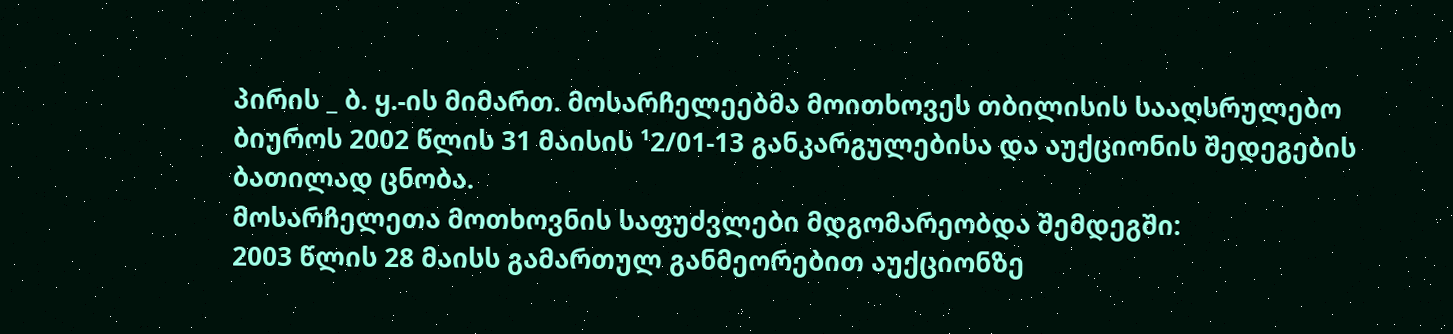პირის _ ბ. ყ.-ის მიმართ. მოსარჩელეებმა მოითხოვეს თბილისის სააღსრულებო ბიუროს 2002 წლის 31 მაისის ¹2/01-13 განკარგულებისა და აუქციონის შედეგების ბათილად ცნობა.
მოსარჩელეთა მოთხოვნის საფუძვლები მდგომარეობდა შემდეგში:
2003 წლის 28 მაისს გამართულ განმეორებით აუქციონზე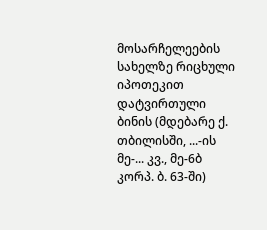მოსარჩელეების სახელზე რიცხული იპოთეკით დატვირთული ბინის (მდებარე ქ. თბილისში, ...-ის მე-... კვ., მე-6ბ კორპ. ბ. 63-ში)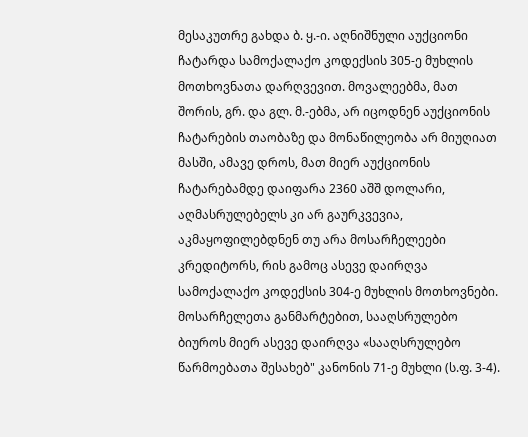მესაკუთრე გახდა ბ. ყ.-ი. აღნიშნული აუქციონი ჩატარდა სამოქალაქო კოდექსის 305-ე მუხლის მოთხოვნათა დარღვევით. მოვალეებმა, მათ შორის, გრ. და გლ. მ.-ებმა, არ იცოდნენ აუქციონის ჩატარების თაობაზე და მონაწილეობა არ მიუღიათ მასში, ამავე დროს, მათ მიერ აუქციონის ჩატარებამდე დაიფარა 2360 აშშ დოლარი, აღმასრულებელს კი არ გაურკვევია, აკმაყოფილებდნენ თუ არა მოსარჩელეები კრედიტორს, რის გამოც ასევე დაირღვა სამოქალაქო კოდექსის 304-ე მუხლის მოთხოვნები. მოსარჩელეთა განმარტებით, სააღსრულებო ბიუროს მიერ ასევე დაირღვა «სააღსრულებო წარმოებათა შესახებ" კანონის 71-ე მუხლი (ს.ფ. 3-4).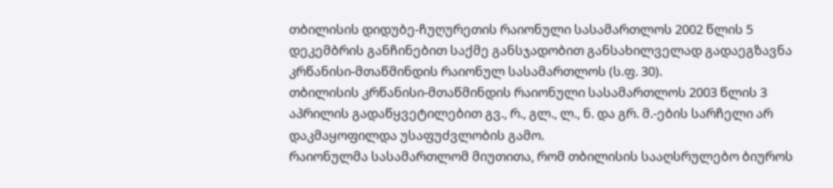თბილისის დიდუბე-ჩუღურეთის რაიონული სასამართლოს 2002 წლის 5 დეკემბრის განჩინებით საქმე განსჯადობით განსახილველად გადაეგზავნა კრწანისი-მთაწმინდის რაიონულ სასამართლოს (ს.ფ. 30).
თბილისის კრწანისი-მთაწმინდის რაიონული სასამართლოს 2003 წლის 3 აპრილის გადაწყვეტილებით გვ., რ., გლ., ლ., ნ. და გრ. მ.-ების სარჩელი არ დაკმაყოფილდა უსაფუძვლობის გამო.
რაიონულმა სასამართლომ მიუთითა, რომ თბილისის სააღსრულებო ბიუროს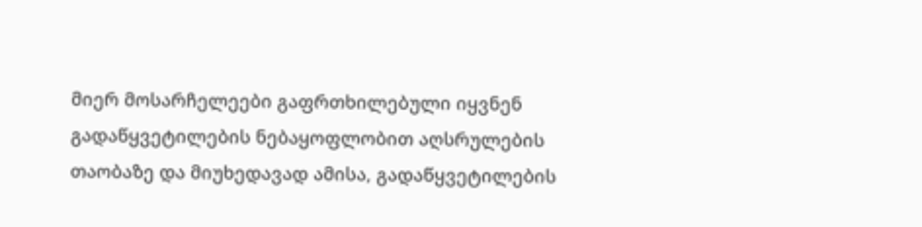მიერ მოსარჩელეები გაფრთხილებული იყვნენ გადაწყვეტილების ნებაყოფლობით აღსრულების თაობაზე და მიუხედავად ამისა, გადაწყვეტილების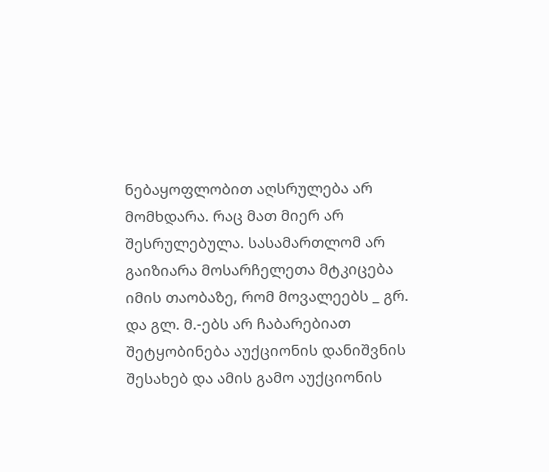ნებაყოფლობით აღსრულება არ მომხდარა. რაც მათ მიერ არ შესრულებულა. სასამართლომ არ გაიზიარა მოსარჩელეთა მტკიცება იმის თაობაზე, რომ მოვალეებს _ გრ. და გლ. მ.-ებს არ ჩაბარებიათ შეტყობინება აუქციონის დანიშვნის შესახებ და ამის გამო აუქციონის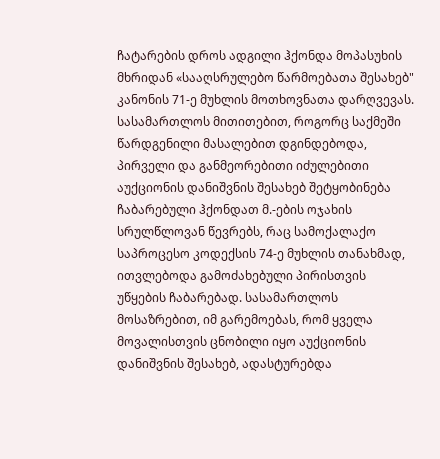ჩატარების დროს ადგილი ჰქონდა მოპასუხის მხრიდან «სააღსრულებო წარმოებათა შესახებ" კანონის 71-ე მუხლის მოთხოვნათა დარღვევას. სასამართლოს მითითებით, როგორც საქმეში წარდგენილი მასალებით დგინდებოდა, პირველი და განმეორებითი იძულებითი აუქციონის დანიშვნის შესახებ შეტყობინება ჩაბარებული ჰქონდათ მ.-ების ოჯახის სრულწლოვან წევრებს, რაც სამოქალაქო საპროცესო კოდექსის 74-ე მუხლის თანახმად, ითვლებოდა გამოძახებული პირისთვის უწყების ჩაბარებად. სასამართლოს მოსაზრებით, იმ გარემოებას, რომ ყველა მოვალისთვის ცნობილი იყო აუქციონის დანიშვნის შესახებ, ადასტურებდა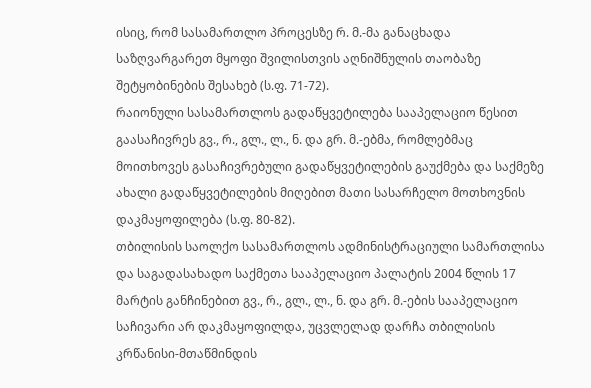ისიც, რომ სასამართლო პროცესზე რ. მ.-მა განაცხადა საზღვარგარეთ მყოფი შვილისთვის აღნიშნულის თაობაზე შეტყობინების შესახებ (ს.ფ. 71-72).
რაიონული სასამართლოს გადაწყვეტილება სააპელაციო წესით გაასაჩივრეს გვ., რ., გლ., ლ., ნ. და გრ. მ.-ებმა, რომლებმაც მოითხოვეს გასაჩივრებული გადაწყვეტილების გაუქმება და საქმეზე ახალი გადაწყვეტილების მიღებით მათი სასარჩელო მოთხოვნის დაკმაყოფილება (ს.ფ. 80-82).
თბილისის საოლქო სასამართლოს ადმინისტრაციული სამართლისა და საგადასახადო საქმეთა სააპელაციო პალატის 2004 წლის 17 მარტის განჩინებით გვ., რ., გლ., ლ., ნ. და გრ. მ.-ების სააპელაციო საჩივარი არ დაკმაყოფილდა, უცვლელად დარჩა თბილისის კრწანისი-მთაწმინდის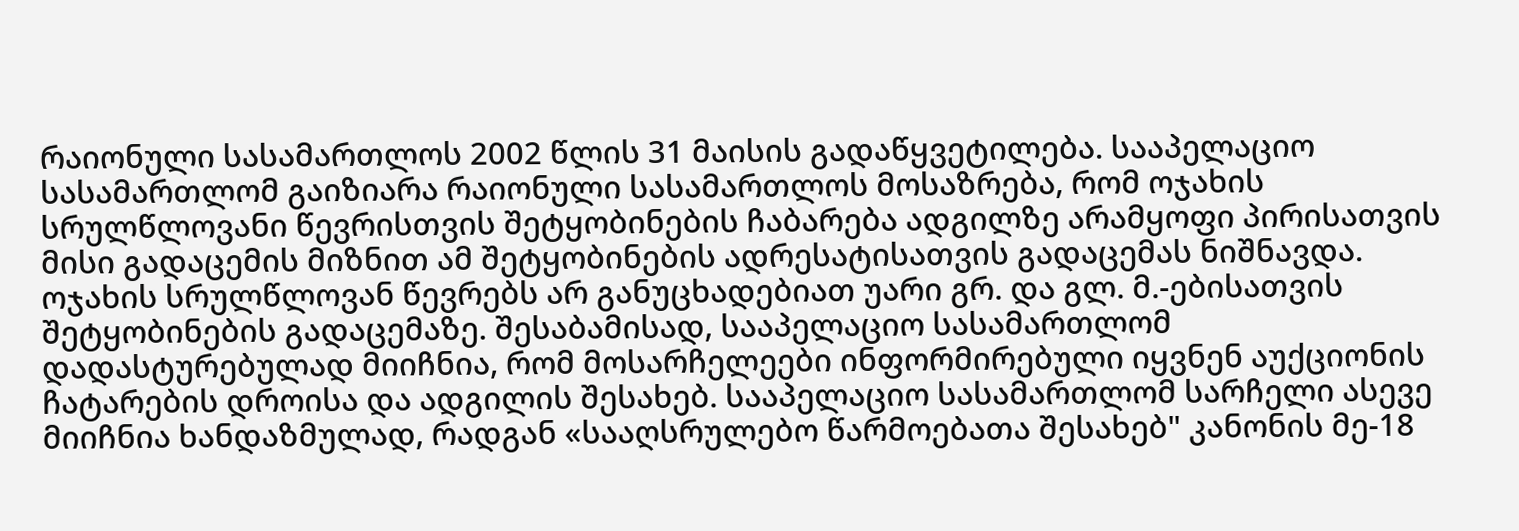რაიონული სასამართლოს 2002 წლის 31 მაისის გადაწყვეტილება. სააპელაციო სასამართლომ გაიზიარა რაიონული სასამართლოს მოსაზრება, რომ ოჯახის სრულწლოვანი წევრისთვის შეტყობინების ჩაბარება ადგილზე არამყოფი პირისათვის მისი გადაცემის მიზნით ამ შეტყობინების ადრესატისათვის გადაცემას ნიშნავდა. ოჯახის სრულწლოვან წევრებს არ განუცხადებიათ უარი გრ. და გლ. მ.-ებისათვის შეტყობინების გადაცემაზე. შესაბამისად, სააპელაციო სასამართლომ დადასტურებულად მიიჩნია, რომ მოსარჩელეები ინფორმირებული იყვნენ აუქციონის ჩატარების დროისა და ადგილის შესახებ. სააპელაციო სასამართლომ სარჩელი ასევე მიიჩნია ხანდაზმულად, რადგან «სააღსრულებო წარმოებათა შესახებ" კანონის მე-18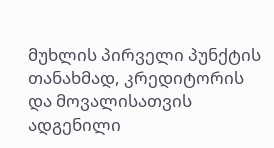მუხლის პირველი პუნქტის თანახმად, კრედიტორის და მოვალისათვის ადგენილი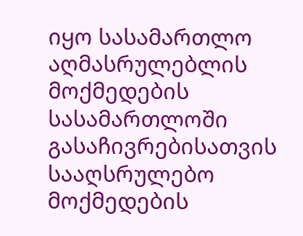იყო სასამართლო აღმასრულებლის მოქმედების სასამართლოში გასაჩივრებისათვის სააღსრულებო მოქმედების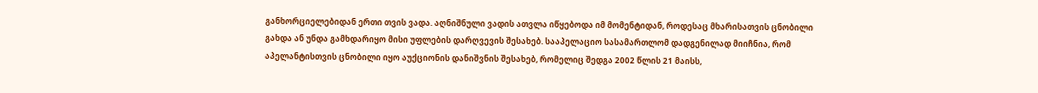განხორციელებიდან ერთი თვის ვადა. აღნიშნული ვადის ათვლა იწყებოდა იმ მომენტიდან, როდესაც მხარისათვის ცნობილი გახდა ან უნდა გამხდარიყო მისი უფლების დარღვევის შესახებ. სააპელაციო სასამართლომ დადგენილად მიიჩნია, რომ აპელანტისთვის ცნობილი იყო აუქციონის დანიშვნის შესახებ, რომელიც შედგა 2002 წლის 21 მაისს,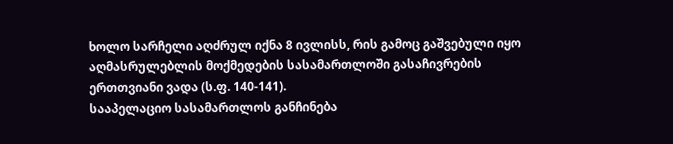ხოლო სარჩელი აღძრულ იქნა 8 ივლისს, რის გამოც გაშვებული იყო აღმასრულებლის მოქმედების სასამართლოში გასაჩივრების ერთთვიანი ვადა (ს.ფ. 140-141).
სააპელაციო სასამართლოს განჩინება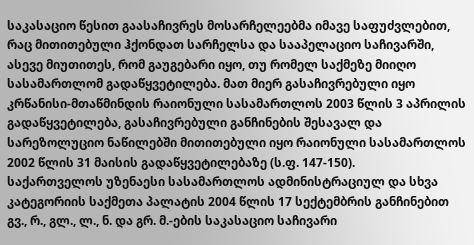საკასაციო წესით გაასაჩივრეს მოსარჩელეებმა იმავე საფუძვლებით, რაც მითითებული ჰქონდათ სარჩელსა და სააპელაციო საჩივარში, ასევე მიუთითეს, რომ გაუგებარი იყო, თუ რომელ საქმეზე მიიღო სასამართლომ გადაწყვეტილება. მათ მიერ გასაჩივრებული იყო კრწანისი-მთაწმინდის რაიონული სასამართლოს 2003 წლის 3 აპრილის გადაწყვეტილება, გასაჩივრებული განჩინების შესავალ და სარეზოლუციო ნაწილებში მითითებული იყო რაიონული სასამართლოს 2002 წლის 31 მაისის გადაწყვეტილებაზე (ს.ფ. 147-150).
საქართველოს უზენაესი სასამართლოს ადმინისტრაციულ და სხვა კატეგორიის საქმეთა პალატის 2004 წლის 17 სექტემბრის განჩინებით გვ., რ., გლ., ლ., ნ. და გრ. მ.-ების საკასაციო საჩივარი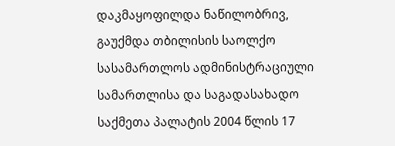დაკმაყოფილდა ნაწილობრივ, გაუქმდა თბილისის საოლქო სასამართლოს ადმინისტრაციული სამართლისა და საგადასახადო საქმეთა პალატის 2004 წლის 17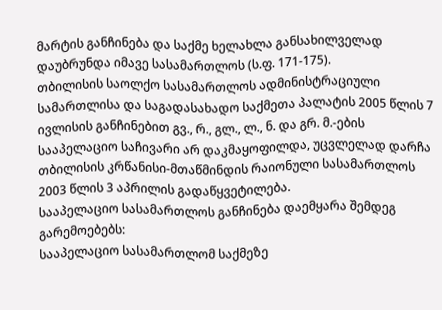მარტის განჩინება და საქმე ხელახლა განსახილველად დაუბრუნდა იმავე სასამართლოს (ს.ფ. 171-175).
თბილისის საოლქო სასამართლოს ადმინისტრაციული სამართლისა და საგადასახადო საქმეთა პალატის 2005 წლის 7 ივლისის განჩინებით გვ., რ., გლ., ლ., ნ. და გრ. მ.-ების სააპელაციო საჩივარი არ დაკმაყოფილდა, უცვლელად დარჩა თბილისის კრწანისი-მთაწმინდის რაიონული სასამართლოს 2003 წლის 3 აპრილის გადაწყვეტილება.
სააპელაციო სასამართლოს განჩინება დაემყარა შემდეგ გარემოებებს:
სააპელაციო სასამართლომ საქმეზე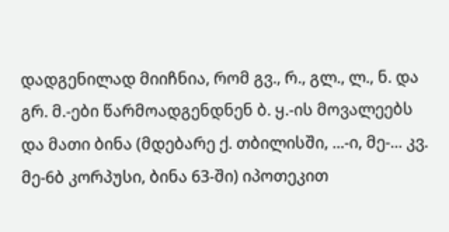დადგენილად მიიჩნია, რომ გვ., რ., გლ., ლ., ნ. და გრ. მ.-ები წარმოადგენდნენ ბ. ყ.-ის მოვალეებს და მათი ბინა (მდებარე ქ. თბილისში, ...-ი, მე-... კვ. მე-6ბ კორპუსი, ბინა 63-ში) იპოთეკით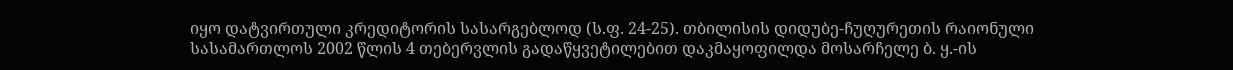იყო დატვირთული კრედიტორის სასარგებლოდ (ს.ფ. 24-25). თბილისის დიდუბე-ჩუღურეთის რაიონული სასამართლოს 2002 წლის 4 თებერვლის გადაწყვეტილებით დაკმაყოფილდა მოსარჩელე ბ. ყ.-ის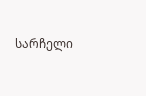სარჩელი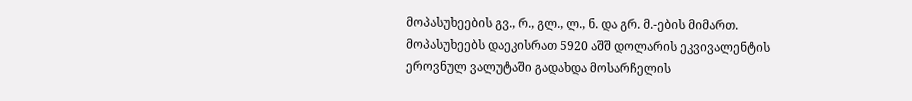მოპასუხეების გვ., რ., გლ., ლ., ნ. და გრ. მ.-ების მიმართ. მოპასუხეებს დაეკისრათ 5920 აშშ დოლარის ეკვივალენტის ეროვნულ ვალუტაში გადახდა მოსარჩელის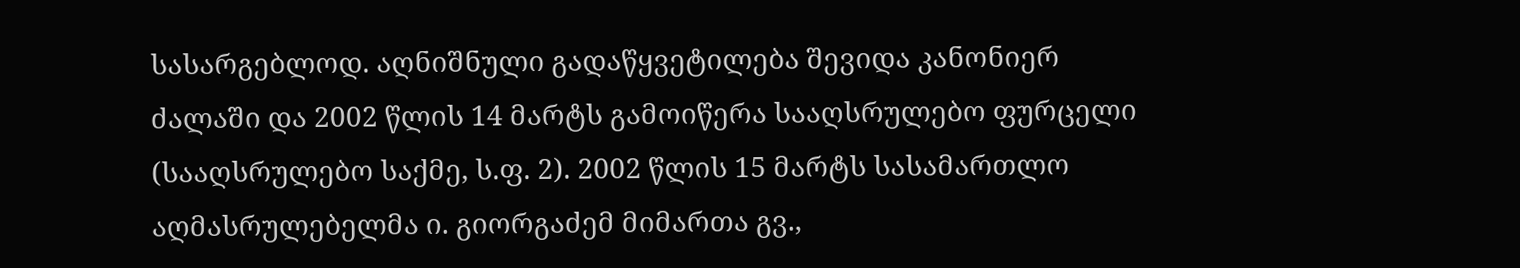სასარგებლოდ. აღნიშნული გადაწყვეტილება შევიდა კანონიერ ძალაში და 2002 წლის 14 მარტს გამოიწერა სააღსრულებო ფურცელი (სააღსრულებო საქმე, ს.ფ. 2). 2002 წლის 15 მარტს სასამართლო აღმასრულებელმა ი. გიორგაძემ მიმართა გვ.,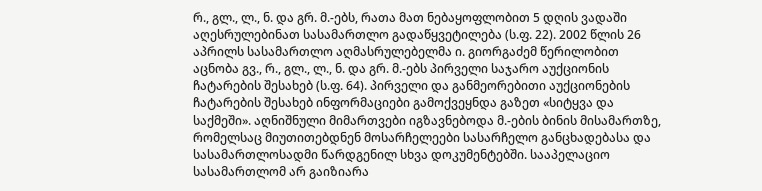რ., გლ., ლ., ნ. და გრ. მ.-ებს, რათა მათ ნებაყოფლობით 5 დღის ვადაში აღესრულებინათ სასამართლო გადაწყვეტილება (ს.ფ. 22). 2002 წლის 26 აპრილს სასამართლო აღმასრულებელმა ი. გიორგაძემ წერილობით აცნობა გვ., რ., გლ., ლ., ნ. და გრ. მ.-ებს პირველი საჯარო აუქციონის ჩატარების შესახებ (ს.ფ. 64). პირველი და განმეორებითი აუქციონების ჩატარების შესახებ ინფორმაციები გამოქვეყნდა გაზეთ «სიტყვა და საქმეში». აღნიშნული მიმართვები იგზავნებოდა მ.-ების ბინის მისამართზე, რომელსაც მიუთითებდნენ მოსარჩელეები სასარჩელო განცხადებასა და სასამართლოსადმი წარდგენილ სხვა დოკუმენტებში. სააპელაციო სასამართლომ არ გაიზიარა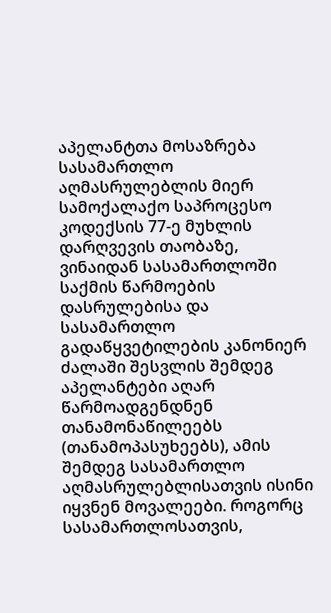აპელანტთა მოსაზრება სასამართლო აღმასრულებლის მიერ სამოქალაქო საპროცესო კოდექსის 77-ე მუხლის დარღვევის თაობაზე, ვინაიდან სასამართლოში საქმის წარმოების დასრულებისა და სასამართლო გადაწყვეტილების კანონიერ ძალაში შესვლის შემდეგ აპელანტები აღარ წარმოადგენდნენ თანამონაწილეებს (თანამოპასუხეებს), ამის შემდეგ სასამართლო აღმასრულებლისათვის ისინი იყვნენ მოვალეები. როგორც სასამართლოსათვის,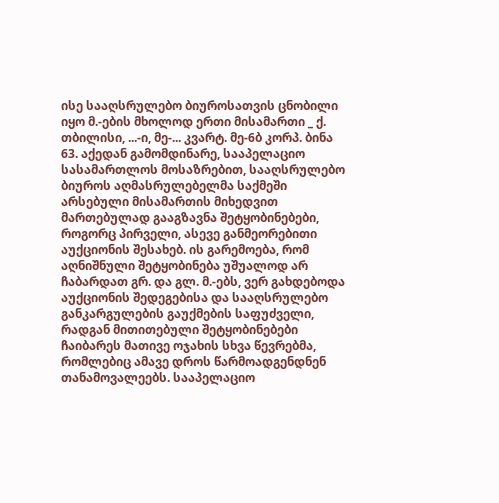ისე სააღსრულებო ბიუროსათვის ცნობილი იყო მ.-ების მხოლოდ ერთი მისამართი _ ქ. თბილისი, ...-ი, მე-... კვარტ. მე-6ბ კორპ. ბინა 63. აქედან გამომდინარე, სააპელაციო სასამართლოს მოსაზრებით, სააღსრულებო ბიუროს აღმასრულებელმა საქმეში არსებული მისამართის მიხედვით მართებულად გააგზავნა შეტყობინებები, როგორც პირველი, ასევე განმეორებითი აუქციონის შესახებ. ის გარემოება, რომ აღნიშნული შეტყობინება უშუალოდ არ ჩაბარდათ გრ. და გლ. მ.-ებს, ვერ გახდებოდა აუქციონის შედეგებისა და სააღსრულებო განკარგულების გაუქმების საფუძველი, რადგან მითითებული შეტყობინებები ჩაიბარეს მათივე ოჯახის სხვა წევრებმა, რომლებიც ამავე დროს წარმოადგენდნენ თანამოვალეებს. სააპელაციო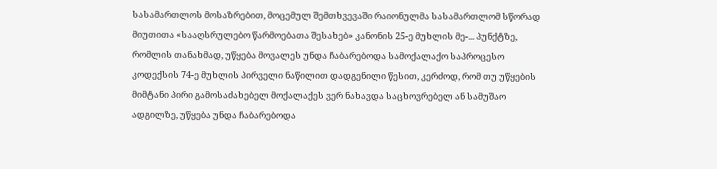სასამართლოს მოსაზრებით, მოცემულ შემთხვევაში რაიონულმა სასამართლომ სწორად მიუთითა «სააღსრულებო წარმოებათა შესახებ» კანონის 25-ე მუხლის მე-... პუნქტზე, რომლის თანახმად, უწყება მოვალეს უნდა ჩაბარებოდა სამოქალაქო საპროცესო კოდექსის 74-ე მუხლის პირველი ნაწილით დადგენილი წესით, კერძოდ, რომ თუ უწყების მიმტანი პირი გამოსაძახებელ მოქალაქეს ვერ ნახავდა საცხოვრებელ ან სამუშაო ადგილზე, უწყება უნდა ჩაბარებოდა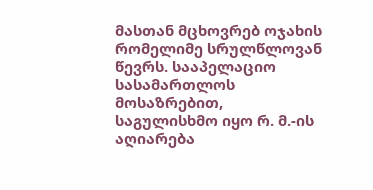მასთან მცხოვრებ ოჯახის რომელიმე სრულწლოვან წევრს. სააპელაციო სასამართლოს მოსაზრებით, საგულისხმო იყო რ. მ.-ის აღიარება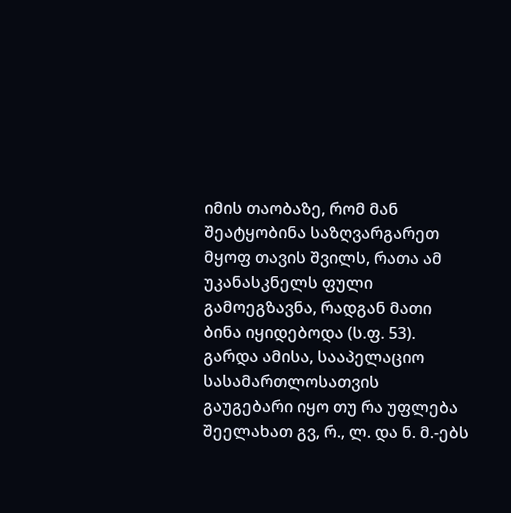იმის თაობაზე, რომ მან შეატყობინა საზღვარგარეთ მყოფ თავის შვილს, რათა ამ უკანასკნელს ფული გამოეგზავნა, რადგან მათი ბინა იყიდებოდა (ს.ფ. 53). გარდა ამისა, სააპელაციო სასამართლოსათვის გაუგებარი იყო თუ რა უფლება შეელახათ გვ, რ., ლ. და ნ. მ.-ებს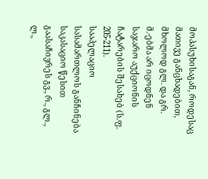მოპასუხისაგან, როდესაც მათივე განცხადებით, მხოლოდ გლ. და გრ. მ.-ებმა არ იცოდნენ საჯარო აუქციონის ჩატარების შესახებ (ს.ფ. 205-211).
სააპელაციო სასამართლოს განჩინება საკასაციო წესით გაასაჩივრეს გვ., რ., გლ., ლ.,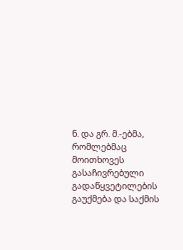ნ. და გრ. მ.-ებმა, რომლებმაც მოითხოვეს გასაჩივრებული გადაწყვეტილების გაუქმება და საქმის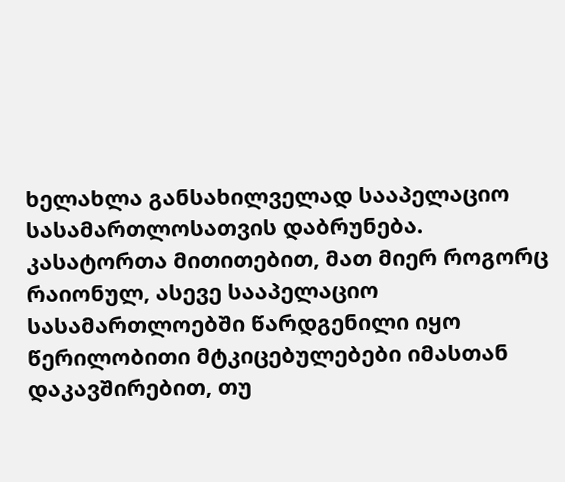ხელახლა განსახილველად სააპელაციო სასამართლოსათვის დაბრუნება.
კასატორთა მითითებით, მათ მიერ როგორც რაიონულ, ასევე სააპელაციო სასამართლოებში წარდგენილი იყო წერილობითი მტკიცებულებები იმასთან დაკავშირებით, თუ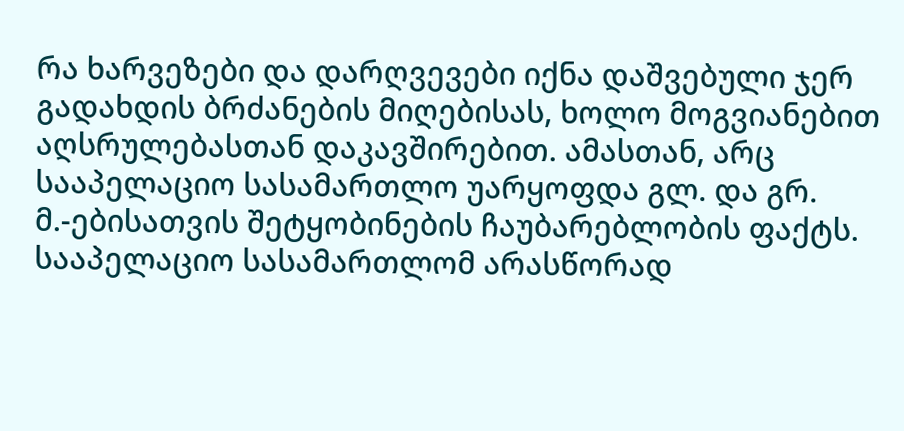რა ხარვეზები და დარღვევები იქნა დაშვებული ჯერ გადახდის ბრძანების მიღებისას, ხოლო მოგვიანებით აღსრულებასთან დაკავშირებით. ამასთან, არც სააპელაციო სასამართლო უარყოფდა გლ. და გრ. მ.-ებისათვის შეტყობინების ჩაუბარებლობის ფაქტს. სააპელაციო სასამართლომ არასწორად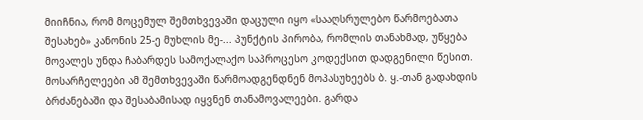მიიჩნია, რომ მოცემულ შემთხვევაში დაცული იყო «სააღსრულებო წარმოებათა შესახებ» კანონის 25-ე მუხლის მე-... პუნქტის პირობა, რომლის თანახმად, უწყება მოვალეს უნდა ჩაბარდეს სამოქალაქო საპროცესო კოდექსით დადგენილი წესით. მოსარჩელეები ამ შემთხვევაში წარმოადგენდნენ მოპასუხეებს ბ. ყ.-თან გადახდის ბრძანებაში და შესაბამისად იყვნენ თანამოვალეები. გარდა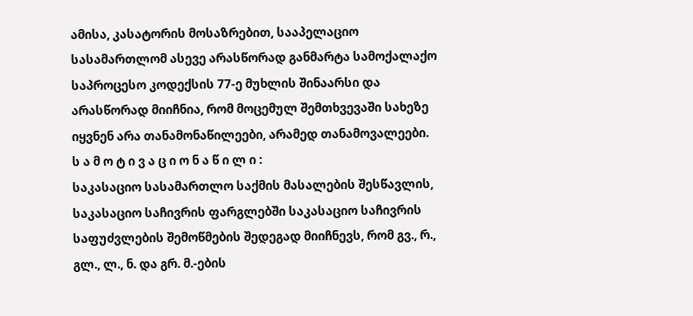ამისა, კასატორის მოსაზრებით, სააპელაციო სასამართლომ ასევე არასწორად განმარტა სამოქალაქო საპროცესო კოდექსის 77-ე მუხლის შინაარსი და არასწორად მიიჩნია, რომ მოცემულ შემთხვევაში სახეზე იყვნენ არა თანამონაწილეები, არამედ თანამოვალეები.
ს ა მ ო ტ ი ვ ა ც ი ო ნ ა წ ი ლ ი :
საკასაციო სასამართლო საქმის მასალების შესწავლის, საკასაციო საჩივრის ფარგლებში საკასაციო საჩივრის საფუძვლების შემოწმების შედეგად მიიჩნევს, რომ გვ., რ., გლ., ლ., ნ. და გრ. მ.-ების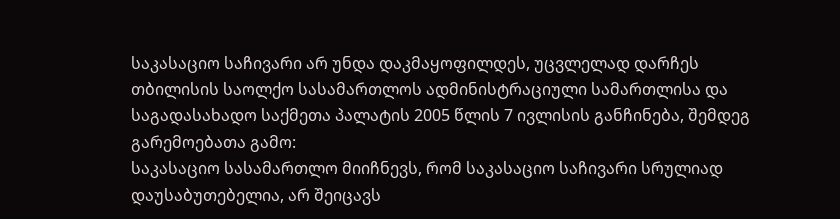საკასაციო საჩივარი არ უნდა დაკმაყოფილდეს, უცვლელად დარჩეს თბილისის საოლქო სასამართლოს ადმინისტრაციული სამართლისა და საგადასახადო საქმეთა პალატის 2005 წლის 7 ივლისის განჩინება, შემდეგ გარემოებათა გამო:
საკასაციო სასამართლო მიიჩნევს, რომ საკასაციო საჩივარი სრულიად დაუსაბუთებელია, არ შეიცავს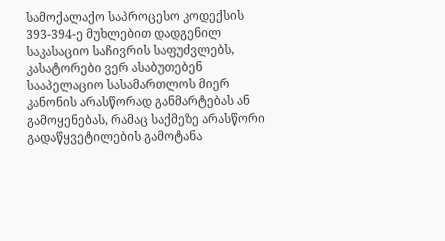სამოქალაქო საპროცესო კოდექსის 393-394-ე მუხლებით დადგენილ საკასაციო საჩივრის საფუძვლებს, კასატორები ვერ ასაბუთებენ სააპელაციო სასამართლოს მიერ კანონის არასწორად განმარტებას ან გამოყენებას, რამაც საქმეზე არასწორი გადაწყვეტილების გამოტანა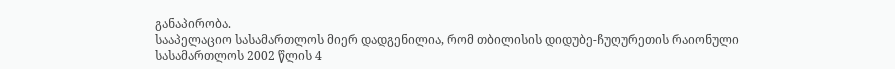განაპირობა.
სააპელაციო სასამართლოს მიერ დადგენილია, რომ თბილისის დიდუბე-ჩუღურეთის რაიონული სასამართლოს 2002 წლის 4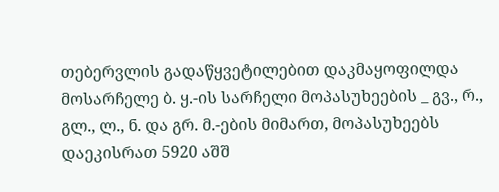თებერვლის გადაწყვეტილებით დაკმაყოფილდა მოსარჩელე ბ. ყ.-ის სარჩელი მოპასუხეების _ გვ., რ., გლ., ლ., ნ. და გრ. მ.-ების მიმართ, მოპასუხეებს დაეკისრათ 5920 აშშ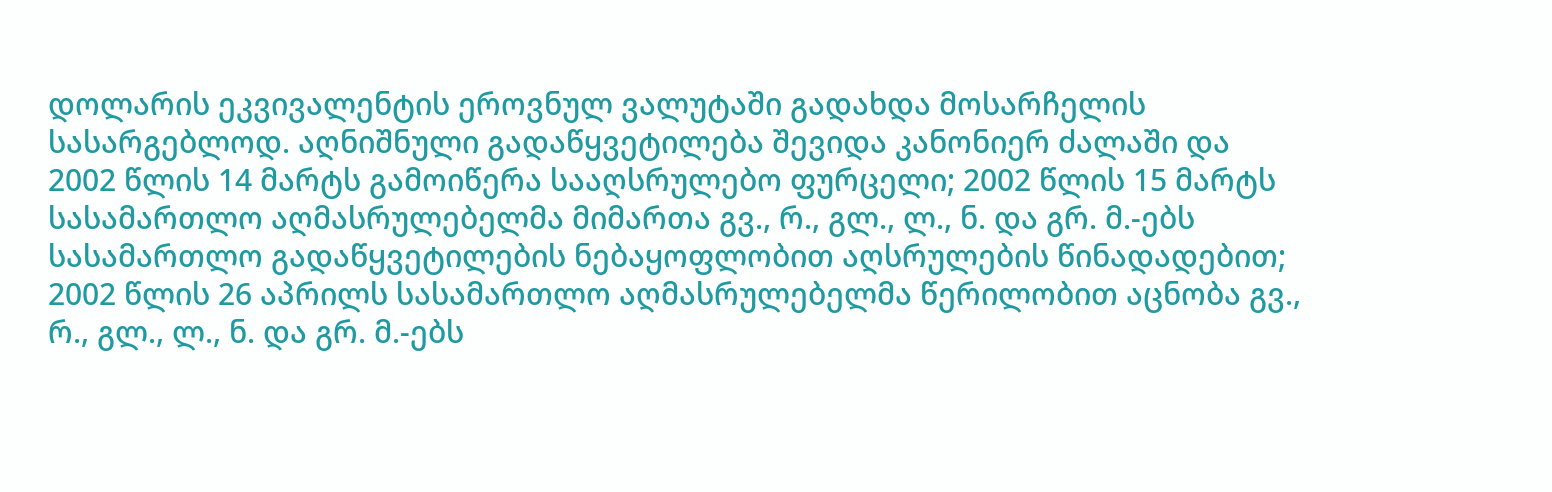დოლარის ეკვივალენტის ეროვნულ ვალუტაში გადახდა მოსარჩელის სასარგებლოდ. აღნიშნული გადაწყვეტილება შევიდა კანონიერ ძალაში და 2002 წლის 14 მარტს გამოიწერა სააღსრულებო ფურცელი; 2002 წლის 15 მარტს სასამართლო აღმასრულებელმა მიმართა გვ., რ., გლ., ლ., ნ. და გრ. მ.-ებს სასამართლო გადაწყვეტილების ნებაყოფლობით აღსრულების წინადადებით; 2002 წლის 26 აპრილს სასამართლო აღმასრულებელმა წერილობით აცნობა გვ., რ., გლ., ლ., ნ. და გრ. მ.-ებს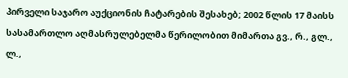პირველი საჯარო აუქციონის ჩატარების შესახებ; 2002 წლის 17 მაისს სასამართლო აღმასრულებელმა წერილობით მიმართა გვ., რ., გლ., ლ.,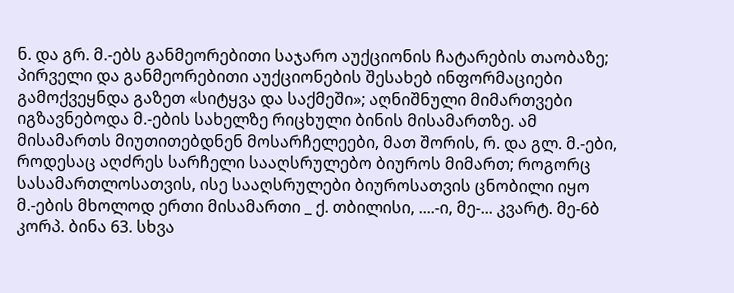ნ. და გრ. მ.-ებს განმეორებითი საჯარო აუქციონის ჩატარების თაობაზე; პირველი და განმეორებითი აუქციონების შესახებ ინფორმაციები გამოქვეყნდა გაზეთ «სიტყვა და საქმეში»; აღნიშნული მიმართვები იგზავნებოდა მ.-ების სახელზე რიცხული ბინის მისამართზე. ამ მისამართს მიუთითებდნენ მოსარჩელეები, მათ შორის, რ. და გლ. მ.-ები, როდესაც აღძრეს სარჩელი სააღსრულებო ბიუროს მიმართ; როგორც სასამართლოსათვის, ისე სააღსრულები ბიუროსათვის ცნობილი იყო მ.-ების მხოლოდ ერთი მისამართი _ ქ. თბილისი, ....-ი, მე-... კვარტ. მე-6ბ კორპ. ბინა 63. სხვა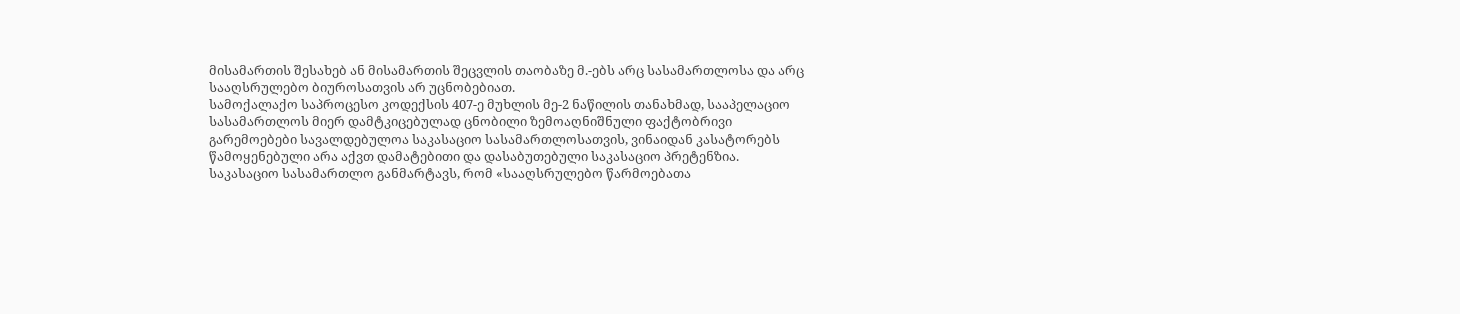მისამართის შესახებ ან მისამართის შეცვლის თაობაზე მ.-ებს არც სასამართლოსა და არც სააღსრულებო ბიუროსათვის არ უცნობებიათ.
სამოქალაქო საპროცესო კოდექსის 407-ე მუხლის მე-2 ნაწილის თანახმად, სააპელაციო სასამართლოს მიერ დამტკიცებულად ცნობილი ზემოაღნიშნული ფაქტობრივი გარემოებები სავალდებულოა საკასაციო სასამართლოსათვის, ვინაიდან კასატორებს წამოყენებული არა აქვთ დამატებითი და დასაბუთებული საკასაციო პრეტენზია.
საკასაციო სასამართლო განმარტავს, რომ «სააღსრულებო წარმოებათა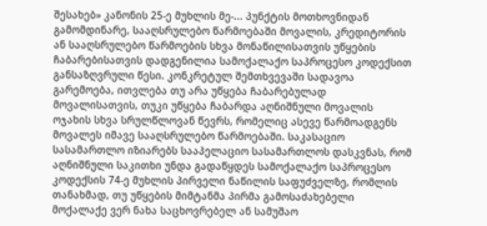შესახებ» კანონის 25-ე მუხლის მე-... პუნქტის მოთხოვნიდან გამომდინარე, სააღსრულებო წარმოებაში მოვალის, კრედიტორის ან სააღსრულებო წარმოების სხვა მონაწილისათვის უწყების ჩაბარებისათვის დადგენილია სამოქალაქო საპროცესო კოდექსით განსაზღვრული წესი. კონკრეტულ შემთხვევაში სადავოა გარემოება, ითვლება თუ არა უწყება ჩაბარებულად მოვალისათვის, თუკი უწყება ჩაბარდა აღნიშნული მოვალის ოჯახის სხვა სრულწლოვან წევრს, რომელიც ასევე წარმოადგენს მოვალეს იმავე სააღსრულებო წარმოებაში. საკასაციო სასამართლო იზიარებს სააპელაციო სასამართლოს დასკვნას, რომ აღნიშნული საკითხი უნდა გადაწყდეს სამოქალაქო საპროცესო კოდექსის 74-ე მუხლის პირველი ნაწილის საფუძველზე, რომლის თანახმად, თუ უწყების მიმტანმა პირმა გამოსაძახებელი მოქალაქე ვერ ნახა საცხოვრებელ ან სამუშაო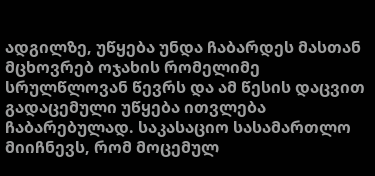ადგილზე, უწყება უნდა ჩაბარდეს მასთან მცხოვრებ ოჯახის რომელიმე სრულწლოვან წევრს და ამ წესის დაცვით გადაცემული უწყება ითვლება ჩაბარებულად. საკასაციო სასამართლო მიიჩნევს, რომ მოცემულ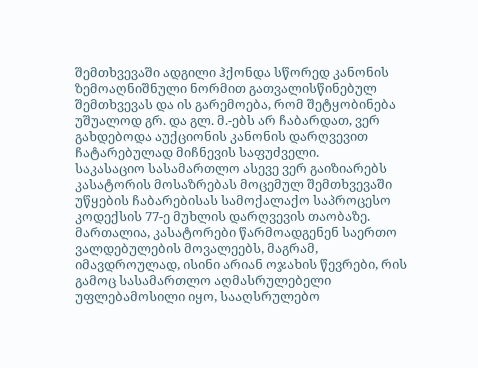შემთხვევაში ადგილი ჰქონდა სწორედ კანონის ზემოაღნიშნული ნორმით გათვალისწინებულ შემთხვევას და ის გარემოება, რომ შეტყობინება უშუალოდ გრ. და გლ. მ.-ებს არ ჩაბარდათ, ვერ გახდებოდა აუქციონის კანონის დარღვევით ჩატარებულად მიჩნევის საფუძველი.
საკასაციო სასამართლო ასევე ვერ გაიზიარებს კასატორის მოსაზრებას მოცემულ შემთხვევაში უწყების ჩაბარებისას სამოქალაქო საპროცესო კოდექსის 77-ე მუხლის დარღვევის თაობაზე. მართალია, კასატორები წარმოადგენენ საერთო ვალდებულების მოვალეებს, მაგრამ, იმავდროულად, ისინი არიან ოჯახის წევრები, რის გამოც სასამართლო აღმასრულებელი უფლებამოსილი იყო, სააღსრულებო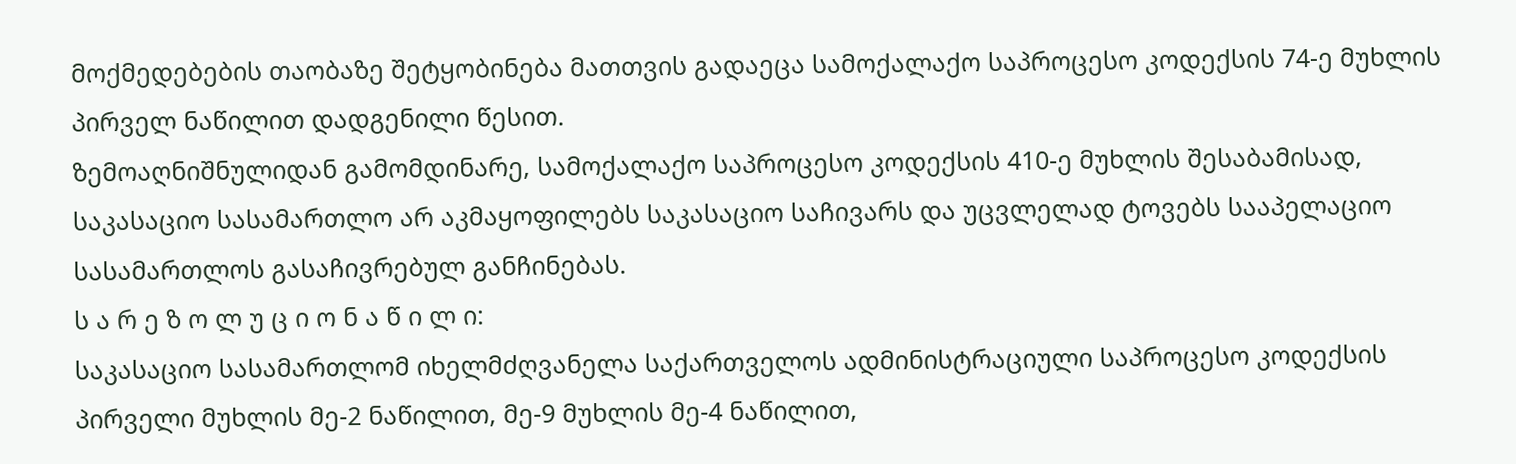მოქმედებების თაობაზე შეტყობინება მათთვის გადაეცა სამოქალაქო საპროცესო კოდექსის 74-ე მუხლის პირველ ნაწილით დადგენილი წესით.
ზემოაღნიშნულიდან გამომდინარე, სამოქალაქო საპროცესო კოდექსის 410-ე მუხლის შესაბამისად, საკასაციო სასამართლო არ აკმაყოფილებს საკასაციო საჩივარს და უცვლელად ტოვებს სააპელაციო სასამართლოს გასაჩივრებულ განჩინებას.
ს ა რ ე ზ ო ლ უ ც ი ო ნ ა წ ი ლ ი:
საკასაციო სასამართლომ იხელმძღვანელა საქართველოს ადმინისტრაციული საპროცესო კოდექსის პირველი მუხლის მე-2 ნაწილით, მე-9 მუხლის მე-4 ნაწილით,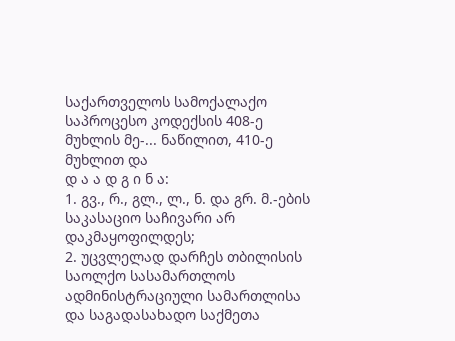საქართველოს სამოქალაქო საპროცესო კოდექსის 408-ე მუხლის მე-... ნაწილით, 410-ე მუხლით და
დ ა ა დ გ ი ნ ა:
1. გვ., რ., გლ., ლ., ნ. და გრ. მ.-ების საკასაციო საჩივარი არ დაკმაყოფილდეს;
2. უცვლელად დარჩეს თბილისის საოლქო სასამართლოს ადმინისტრაციული სამართლისა და საგადასახადო საქმეთა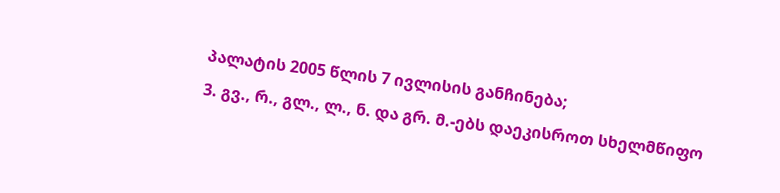პალატის 2005 წლის 7 ივლისის განჩინება;
3. გვ., რ., გლ., ლ., ნ. და გრ. მ.-ებს დაეკისროთ სხელმწიფო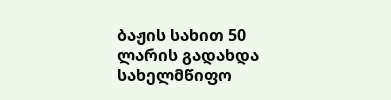ბაჟის სახით 50 ლარის გადახდა სახელმწიფო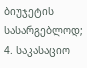ბიუჯეტის სასარგებლოდ;
4. საკასაციო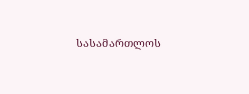სასამართლოს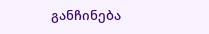განჩინება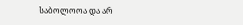საბოლოოა და არ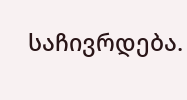საჩივრდება.